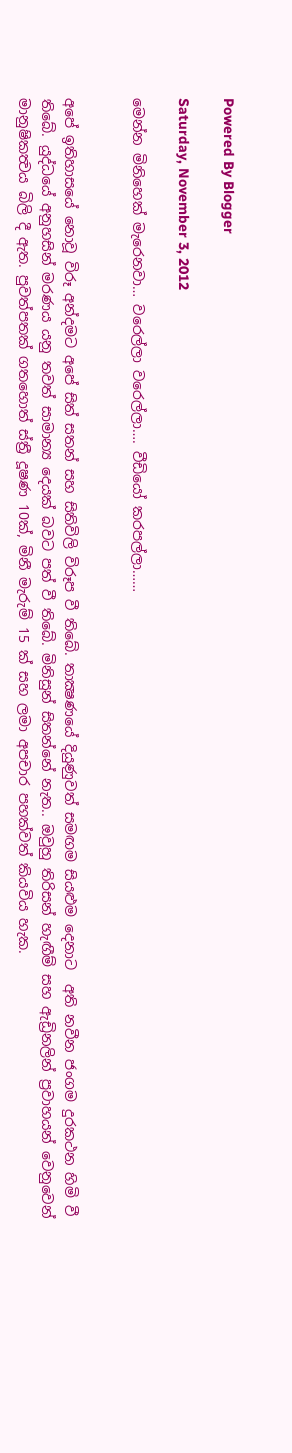Powered By Blogger

Saturday, November 3, 2012

මෙන්න මිනිහෙක් මැරෙනවා… වරෙල්ලා වරෙල්ලා…. වීඩියෝ කරපල්ලා……


අපේ ඉතිහාසයේ නොවූ විරූ අන්දමට අපේ සිත් සතන් සහ සිතිවිලි විරූප වී තිබේ. තාක්‍ෂණයේ දියුණුවත් සමඟම සියළුම දෙනාට  අති නවීන ජංගම දුරකථන හිමි වී තිබේ. යුද්ධයේ අනුහසින් මරණය යනු තවත් සාමාන්‍ය දෙයක් බවට පත් වී තිබේ. මිනිසුන් සිතන්නේ නැත.. ඔවුහු තිරිසන් හැඟීම් සහ ඇඩ්‍රිනලින් ප්‍රවාහයන් වෙනුවෙන් මානුෂිකත්‍වය බිලි දී ඇත. පුවත්පතක් ගතහොත් ස්ත්‍රී දූෂණ 10ක්, මිනී මැරුම් 15 ක් සහ ලමා අපචාර පහක්වත් කියවිය හැක.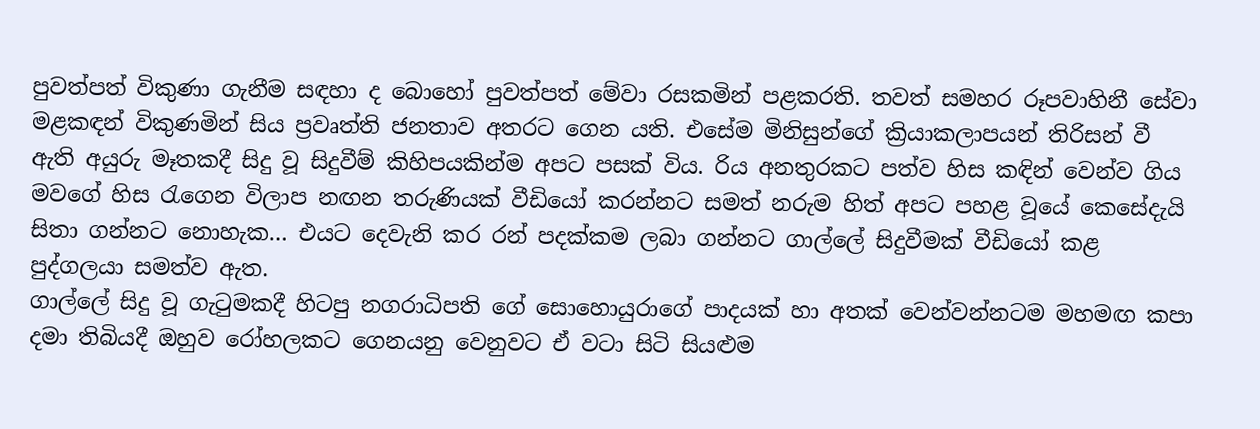පුවත්පත් විකුණා ගැනීම සඳහා ද බොහෝ පුවත්පත් මේවා රසකමින් පළකරති. තවත් සමහර රූපවාහිනී සේවා මළකඳන් විකුණමින් සිය ප්‍රවෘත්ති ජනතාව අතරට ගෙන යති. එසේම මිනිසුන්ගේ ක්‍රියාකලාපයන් තිරිසන් වී ඇති අයුරු මෑතකදී සිදු වූ සිදුවීම් කිහිපයකින්ම අපට පසක් විය. රිය අනතුරකට පත්ව හිස කඳින් වෙන්ව ගිය මවගේ හිස රැගෙන විලාප නඟන තරුණියක් වීඩියෝ කරන්නට සමත් නරුම හිත් අපට පහළ වූයේ කෙසේදැයි සිතා ගන්නට නොහැක… එයට දෙවැනි කර රන් පදක්කම ලබා ගන්නට ගාල්ලේ සිදුවීමක් වීඩියෝ කළ පුද්ගලයා සමත්ව ඇත.
ගාල්ලේ සිදු වූ ගැටුමකදී හිටපු නගරාධිපති ගේ සොහොයුරාගේ පාදයක් හා අතක් වෙන්වන්නටම මහමඟ කපා දමා තිබියදී ඔහුව රෝහලකට ගෙනයනු වෙනුවට ඒ වටා සිටි සියළුම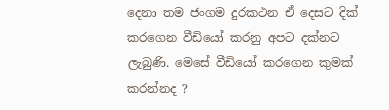දෙනා තම ජංගම දුරකථන ඒ දෙසට දික් කරගෙන වීඩියෝ කරනු අපට දක්නට ලැබුණි. මෙසේ වීඩියෝ කරගෙන කුමක් කරන්නද ?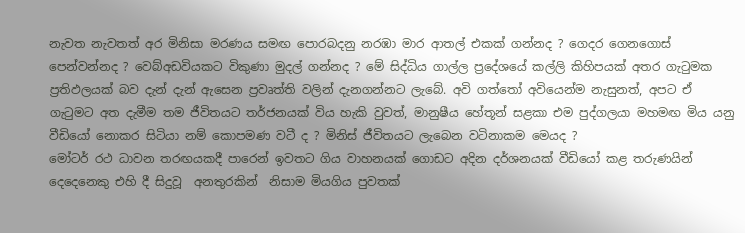නැවත නැවතත් අර මිනිසා මරණය සමඟ පොරබදනු නරඹා මාර ආතල් එකක් ගන්නද ? ගෙදර ගෙනගොස් පෙන්වන්නද ? වෙබ්අඩවියකට විකුණා මුදල් ගන්නද ? මේ සිද්ධිය ගාල්ල ප්‍රදේශයේ කල්ලි කිහිපයක් අතර ගැටුමක ප්‍රතිඵලයක් බව දැන් දැන් ඇසෙන ප්‍රවෘත්ති වලින් දැනගන්නට ලැබේ. අවි ගත්තෝ අවියෙන්ම නැසුනත්, අපට ඒ ගැටුමට අත දැමීම තම ජීවිතයට තර්ජනයක් විය හැකි වුවත්, මානුෂීය හේතූන් සළකා එම පුද්ගලයා මහමඟ මිය යනු වීඩියෝ නොකර සිටියා නම් කොපමණ වටී ද ? මිනිස් ජීවිතයට ලැබෙන වටිනාකම මෙයද ?
මෝටර් රථ ධාවන තරඟයකදී පාරෙන් ඉවතට ගිය වාහනයක් ගොඩට අදින දර්ශනයක් වීඩියෝ කළ තරුණයින් දෙදෙනෙකු එහි දී සිදුවූ  අනතුරකින්  නිසාම මියගිය පුවතක්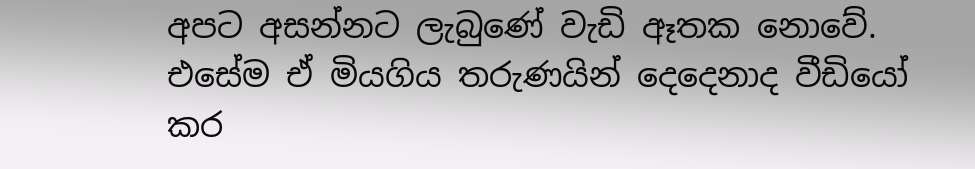අපට අසන්නට ලැබුණේ වැඩි ඈතක නොවේ. එසේම ඒ මියගිය තරුණයින් දෙදෙනාද වීඩියෝ කර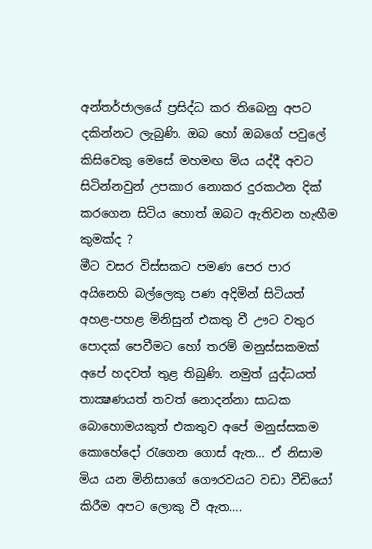අන්තර්ජාලයේ ප්‍රසිද්ධ කර තිබෙනු අපට දකින්නට ලැබුණි. ඔබ හෝ ඔබගේ පවුලේ කිසිවෙකු මෙසේ මහමඟ මිය යද්දී අවට සිටින්නවුන් උපකාර නොකර දුරකථන දික් කරගෙන සිටිය හොත් ඔබට ඇතිවන හැඟීම කුමක්ද ?
මීට වසර විස්සකට පමණ පෙර පාර අයිනෙහි බල්ලෙකු පණ අදිමින් සිටියත් අහළ-පහළ මිනිසුන් එකතු වී ඌට වතුර පොදක් පෙවීමට හෝ තරම් මනුස්සකමක් අපේ හදවත් තුළ තිබුණි. නමුත් යුද්ධයත් තාක්‍ෂණයත් තවත් නොදන්නා සාධක බොහොමයකුත් එකතුව අපේ මනුස්සකම කොහේදෝ රැගෙන ගොස් ඇත… ඒ නිසාම මිය යන මිනිසාගේ ගෞරවයට වඩා වීඩියෝ කිරීම අපට ලොකු වී ඇත….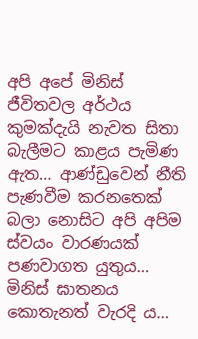අපි අපේ මිනිස් ජීවිතවල අර්ථය කුමක්දැයි නැවත සිතා බැලීමට කාළය පැමිණ ඇත… ආණ්ඩුවෙන් නීති පැණවීම කරනතෙක් බලා නොසිට අපි අපිම ස්වයං වාරණයක් පණවාගත යුතුය… මිනිස් ඝාතනය කොතැනත් වැරදි ය…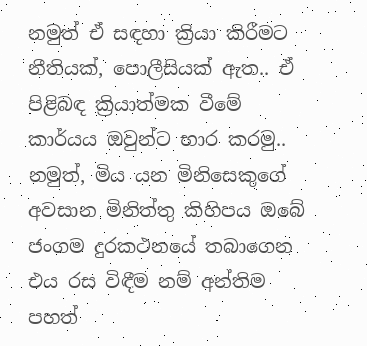නමුත් ඒ සඳහා ක්‍රියා කිරීමට නීතියක්, පොලීසියක් ඇත.. ඒ පිළිබඳ ක්‍රියාත්මක වීමේ කාර්යය ඔවුන්ට භාර කරමු.. නමුත්, මිය යන මිනිසෙකුගේ අවසාන මිනිත්තු කිහිපය ඔබේ ජංගම දුරකථනයේ තබාගෙන එය රස විඳීම නම් අන්තිම පහත්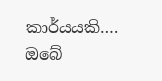කාර්යයකි….
ඔබේ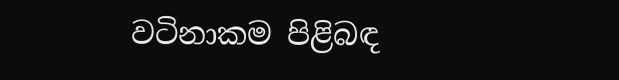වටිනාකම පිළිබඳ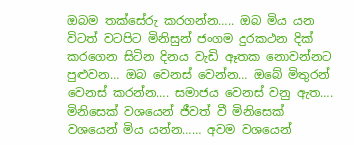ඔබම තක්සේරු කරගන්න….. ඔබ මිය යන විටත් වටපිට මිනිසුන් ජංගම දුරකථන දික් කරගෙන සිටින දිනය වැඩි ඈතක නොවන්නට පුළුවන… ඔබ වෙනස් වෙන්න… ඔබේ මිතුරන් වෙනස් කරන්න…. සමාජය වෙනස් වනු ඇත….
මිනිසෙක් වශයෙන් ජීවත් වී මිනිසෙක් වශයෙන් මිය යන්න…… අවම වශයෙන්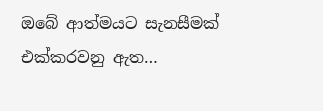ඔබේ ආත්මයට සැනසීමක් එක්කරවනු ඇත…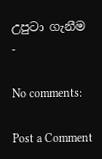උපුටා ගැනීම -

No comments:

Post a Comment